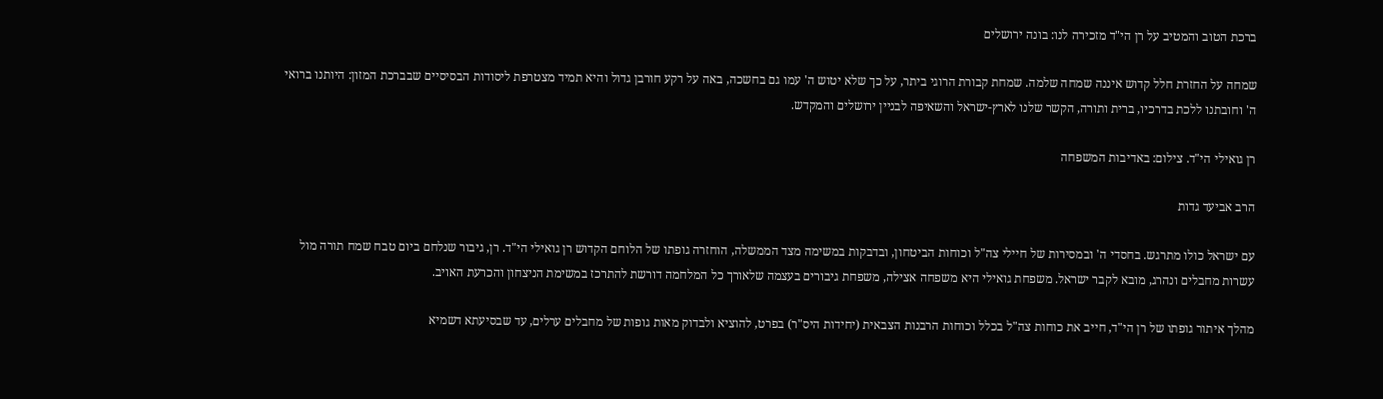ברכת הטוב והמטיב על רן הי"ד מזכירה לנו: בונה ירושלים

שמחה על החזרת חלל קדוש איננה שמחה שלמה. שמחת קבורת הרוגי ביתר, על כך שלא יטוש ה' עמו גם בחשכה, באה על רקע חורבן גדול והיא תמיד מצטרפת ליסודות הבסיסיים שבברכת המזון: היותנו ברואי ה' וחובתנו ללכת בדרכיו, ברית ותורה, הקשר שלנו לארץ-ישראל והשאיפה לבניין ירושלים והמקדש.

רן גואילי הי"ד. צילום: באדיבות המשפחה

הרב אביעד גדות

עם ישראל כולו מתרגש. בחסדי ה' ובמסירות של חיילי צה"ל וכוחות הביטחון, ובדבקות במשימה מצד הממשלה, הוחזרה גופתו של הלוחם הקדוש רן גואילי הי"ד. רן, גיבור שנלחם ביום טבח שמח תורה מול עשרות מחבלים ונהרג, מובא לקבר ישראל. משפחת גואילי היא משפחה אצילה, משפחת גיבורים בעצמה שלאורך כל המלחמה דורשת להתרכז במשימת הניצחון והכרעת האויב.

מהלך איתור גופתו של רן הי"ד, חייב את כוחות צה"ל בכלל וכוחות הרבנות הצבאית (יחידות היס"ר) בפרט, להוציא ולבדוק מאות גופות של מחבלים ערלים, עד שבסיעתא דשמיא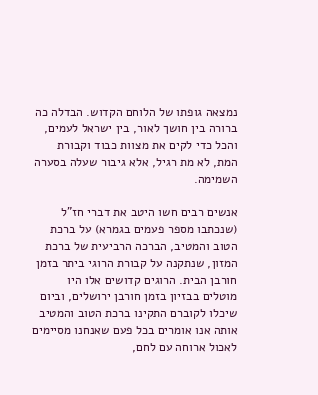נמצאה גופתו של הלוחם הקדוש. הבדלה כה ברורה בין חושך לאור, בין ישראל לעמים, והכל כדי לקים את מצוות כבוד וקבורת המת, לא מת רגיל, אלא גיבור שעלה בסערה השמימה.

אנשים רבים חשו היטב את דברי חז"ל (שנכתבו מספר פעמים בגמרא) על ברכת הטוב והמטיב, הברכה הרביעית של ברכת המזון, שנתקנה על קבורת הרוגי ביתר בזמן חורבן הבית. הרוגים קדושים אלו היו מוטלים בבזיון בזמן חורבן ירושלים, וביום שיכלו לקוברם התקינו ברכת הטוב והמטיב אותה אנו אומרים בכל פעם שאנחנו מסיימים לאכול ארוחה עם לחם,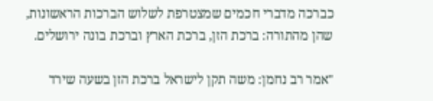כברכה מדברי חכמים שמצטרפת לשלוש הברכות הראשונות, שהן מהתורה: ברכת הזן, ברכת הארץ וברכת בונה ירושלים.

"אמר רב נחמן: משה תקן לישראל ברכת הזן בשעה שירד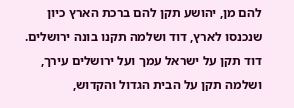להם מן, יהושע תקן להם ברכת הארץ כיון שנכנסו לארץ, דוד ושלמה תקנו בונה ירושלים. דוד תקן על ישראל עמך ועל ירושלים עירך, ושלמה תקן על הבית הגדול והקדוש,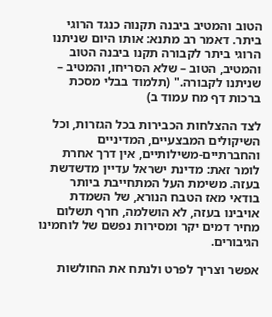הטוב והמטיב ביבנה תקנוה כנגד הרוגי ביתר. דאמר רב מתנא: אותו היום שניתנו הרוגי ביתר לקבורה תקנו ביבנה הטוב והמטיב, הטוב – שלא הסריחו, והמטיב – שניתנו לקבורה." (תלמוד בבלי מסכת ברכות דף מח עמוד ב)

לצד ההצלחות הכבירות בכל הגזרות, וכל השיקולים המבצעיים, המדיניים והחברתיים-משילותיים, אין דרך אחרת לומר זאת: מדינת ישראל עדיין מדשדשת בעזה. משימת העל המתחייבת ביותר בודאי מאז הטבח הנורא, של השמדת אויבינו בעזה, לא הושלמה, חרף תשלום מחיר דמים יקר ומסירות נפשם של לוחמינו הגיבורים.

אפשר וצריך לפרט ולנתח את החולשות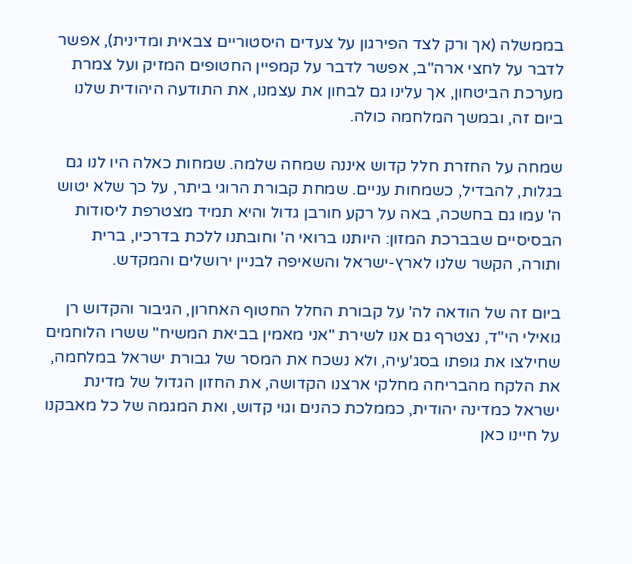בממשלה (אך ורק לצד הפירגון על צעדים היסטוריים צבאית ומדינית), אפשר לדבר על לחצי ארה"ב, אפשר לדבר על קמפיין החטופים המזיק ועל צמרת מערכת הביטחון, אך עלינו גם לבחון את עצמנו, את התודעה היהודית שלנו ביום זה, ובמשך המלחמה כולה.

שמחה על החזרת חלל קדוש איננה שמחה שלמה. שמחות כאלה היו לנו גם בגלות, להבדיל, כשמחות עניים. שמחת קבורת הרוגי ביתר, על כך שלא יטוש ה' עמו גם בחשכה, באה על רקע חורבן גדול והיא תמיד מצטרפת ליסודות הבסיסיים שבברכת המזון: היותנו ברואי ה' וחובתנו ללכת בדרכיו, ברית ותורה, הקשר שלנו לארץ-ישראל והשאיפה לבניין ירושלים והמקדש.

ביום זה של הודאה לה' על קבורת החלל החטוף האחרון, הגיבור והקדוש רן גואילי הי"ד, נצטרף גם אנו לשירת "אני מאמין בביאת המשיח" ששרו הלוחמים שחילצו את גופתו בסג'עיה, ולא נשכח את המסר של גבורת ישראל במלחמה, את הלקח מהבריחה מחלקי ארצנו הקדושה, את החזון הגדול של מדינת ישראל כמדינה יהודית, כממלכת כהנים וגוי קדוש, ואת המגמה של כל מאבקנו על חיינו כאן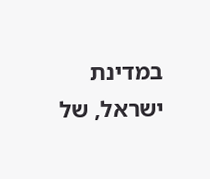במדינת ישראל, של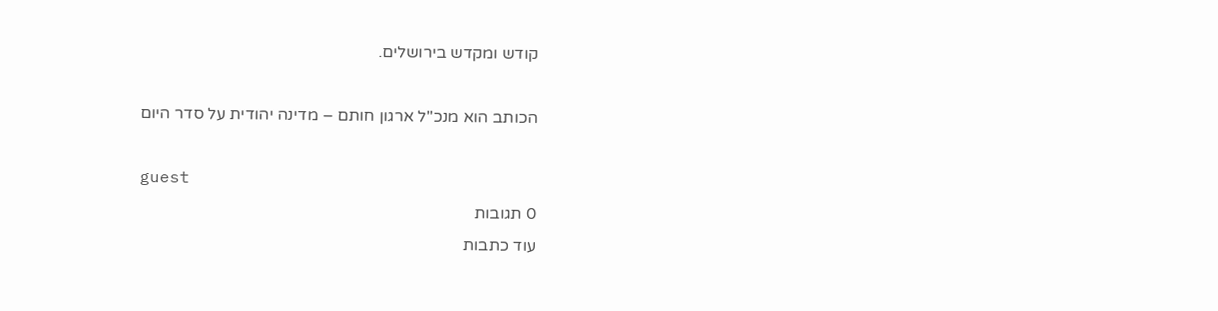קודש ומקדש בירושלים.

הכותב הוא מנכ"ל ארגון חותם – מדינה יהודית על סדר היום

guest
0 תגובות
עוד כתבות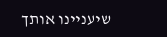שיעניינו אותך